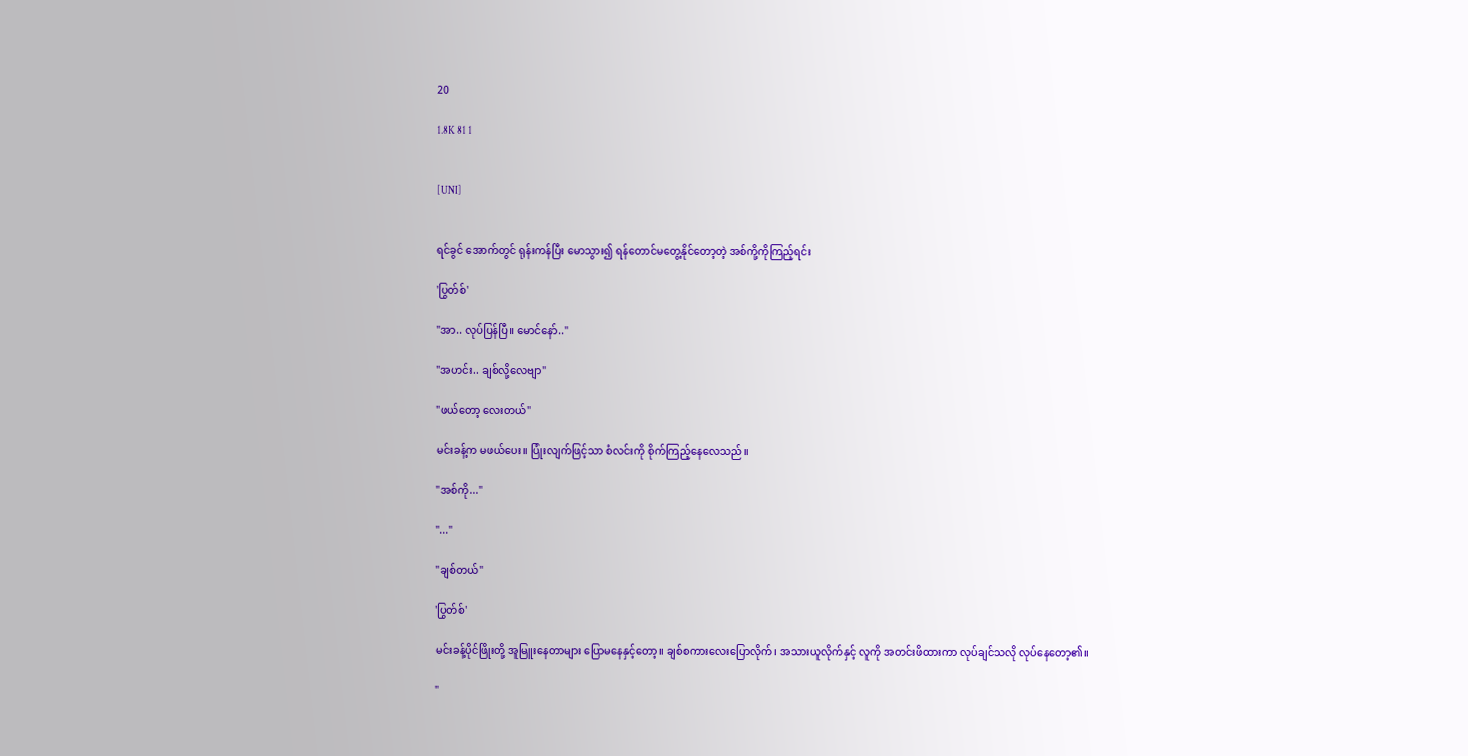20

1.8K 81 1


[UNI]


ရင်ခွင် အောက်တွင် ရုန်းကန်ပြီး မောသွား၍ ရန်တောင်မတွေ့နိုင်တော့တဲ့ အစ်ကို့ကိုကြည့်ရင်း

'ပြွတ်စ်'

"အာ.. လုပ်ပြန်ပြီ။ မောင်နော်.."

"အဟင်း.. ချစ်လို့လေဗျာ"

"ဖယ်တော့ လေးတယ်"

မင်းခန့်က မဖယ်ပေး။ ပြုံးလျက်ဖြင့်သာ စံလင်းကို စိုက်ကြည့်နေလေသည်။

"အစ်ကို..."

"..."

"ချစ်တယ်"

'ပြွတ်စ်'

မင်းခန့်ပိုင်ဖြိုးတို့ အူမြူးနေတာများ ပြောမနေနှင့်တော့။ ချစ်စကားလေးပြောလိုက်၊ အသားယူလိုက်နှင့် လူကို အတင်းဖိထားကာ လုပ်ချင်သလို လုပ်နေတော့၏။

"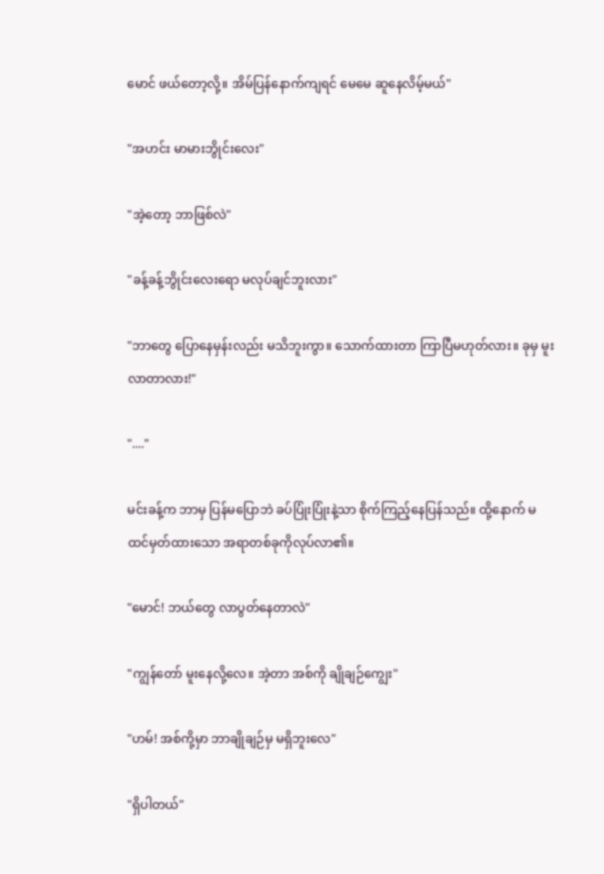မောင် ဖယ်တော့လို့။ အိမ်ပြန်နောက်ကျရင် မေမေ ဆူနေလိမ့်မယ်"

"အဟင်း မာမားဘွိုင်းလေး"

"အဲ့တော့ ဘာဖြစ်လဲ"

"ခန့်ခန့်ဘွိုင်းလေးရော မလုပ်ချင်ဘူးလား"

"ဘာတွေ ပြောနေမှန်းလည်း မသိဘူးကွာ။ သောက်ထားတာ ကြာပြီမဟုတ်လား။ ခုမှ မူးလာတာလား!"

"...."

မင်းခန့်က ဘာမှ ပြန်မပြောဘဲ ခပ်ပြုံးပြုံးနဲ့သာ စိုက်ကြည့်နေပြန်သည်။ ထို့နောက် မထင်မှတ်ထားသော အရာတစ်ခုကိုလုပ်လာ၏။

"မောင်! ဘယ်တွေ လာပွတ်နေတာလဲ"

"ကျွန်တော် မူးနေလို့လေ။ အဲ့တာ အစ်ကို ချိုချဉ်ကျွေး"

"ဟမ်! အစ်ကို့မှာ ဘာချိုချဉ်မှ မရှိဘူးလေ"

"ရှိပါတယ်"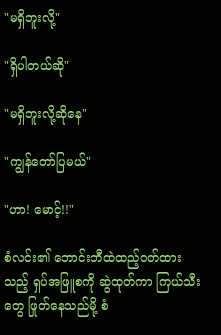"မရှိဘူးလို့"

"ရှိပါတယ်ဆို"

"မရှိဘူးလို့‌ဆိုနေ"

"ကျွန်တော်ပြမယ်"

"ဟာ! မောင့်!!"

စံလင်း၏ ဘောင်းဘီထဲထည့်ဝတ်ထားသည့် ရှပ်အဖြူစကို ဆွဲထုတ်ကာ ကြယ်သီးတွေ ဖြုတ်နေသည်မို့ စံ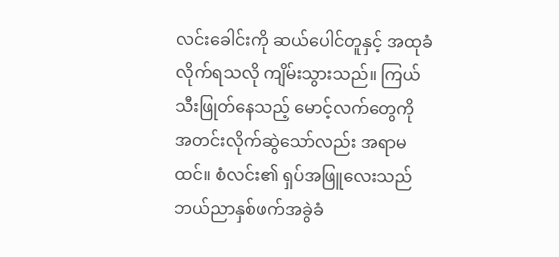လင်းခေါင်းကို ဆယ်ပေါင်တူနှင့် အထုခံလိုက်ရသလို ကျိမ်းသွားသည်။ ကြယ်သီးဖြုတ်နေသည့် မောင့်လက်တွေကို အတင်းလိုက်ဆွဲသော်လည်း အရာမထင်။ စံလင်း၏ ရှပ်အဖြူလေးသည် ဘယ်ညာနှစ်ဖက်အခွဲခံ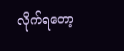လိုက်ရတော့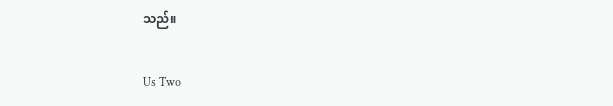သည်။

Us Two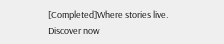[Completed]Where stories live. Discover now